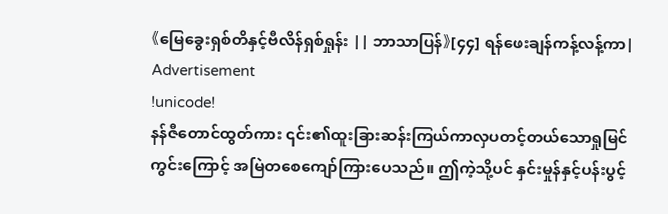《မြေခွေးရှစ်တိနှင့်ဗီလိန်ရှစ်ရှုန်း || ဘာသာပြန်》[၄၄] ရန်ဖေးချန်ကန့်လန့်ကာ|
Advertisement
!unicode!
နန်ဇီတောင်ထွတ်ကား ၎င်း၏ထူးခြားဆန်းကြယ်ကာလှပတင့်တယ်သောရှုမြင်ကွင်းကြောင့် အမြဲတစေကျော်ကြားပေသည်။ ဤကဲ့သို့ပင် နှင်းမှုန်နှင့်ပန်းပွင့်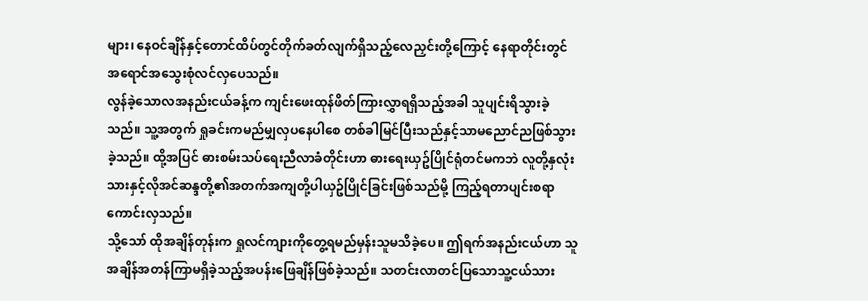များ၊ နေဝင်ချိန်နှင့်တောင်ထိပ်တွင်တိုက်ခတ်လျက်ရှိသည့်လေညှင်းတို့ကြောင့် နေရာတိုင်းတွင်အရောင်အသွေးစုံလင်လှပေသည်။
လွန်ခဲ့သောလအနည်းငယ်ခန့်က ကျင်းဖေးထုန်ဖိတ်ကြားလွှာရရှိသည့်အခါ သူပျင်းရိသွားခဲ့သည်။ သူ့အတွက် ရှုခင်းကမည်မျှလှပနေပါစေ တစ်ခါမြင်ပြီးသည်နှင့်သာမညောင်ညဖြစ်သွားခဲ့သည်။ ထို့အပြင် ဓားစမ်းသပ်ရေးညီလာခံတိုင်းဟာ ဓားရေးယှဥ်ပြိုင်ရုံတင်မကဘဲ လူတို့နှလုံးသားနှင့်လိုအင်ဆန္ဒတို့၏အတက်အကျတို့ပါယှဥ်ပြိုင်ခြင်းဖြစ်သည်မို့ ကြည့်ရတာပျင်းစရာကောင်းလှသည်။
သို့သော် ထိုအချိန်တုန်းက ရှုလင်ကျားကိုတွေ့ရမည်မှန်းသူမသိခဲ့ပေ။ ဤရက်အနည်းငယ်ဟာ သူအချိန်အတန်ကြာမရှိခဲ့သည့်အပန်းဖြေချိန်ဖြစ်ခဲ့သည်။ သတင်းလာတင်ပြသောသူ့ငယ်သား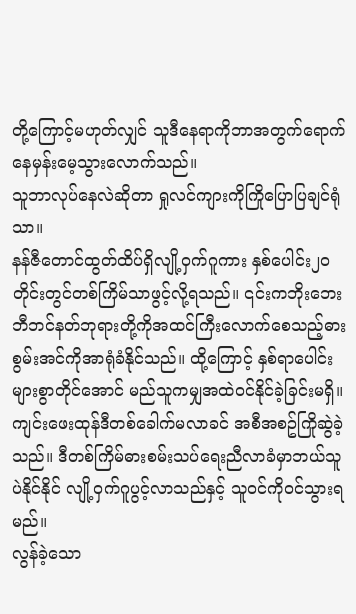တို့ကြောင့်မဟုတ်လျှင် သူဒီနေရာကိုဘာအတွက်ရောက်နေမှန်းမေ့သွားလောက်သည်။
သူဘာလုပ်နေလဲဆိုတာ ရှုလင်ကျားကိုကြိုပြောပြချင်ရုံသာ။
နန်ဇီတောင်ထွတ်ထိပ်ရှိလျို့ဝှက်ဂူကား နှစ်ပေါင်း၂ဝတိုင်းတွင်တစ်ကြိမ်သာဖွင့်လို့ရသည်။ ၎င်းကဘိုးဘေးဘီဘင်နတ်ဘုရားတို့ကိုအထင်ကြီးလောက်စေသည့်ဓားစွမ်းအင်ကိုအာရုံခံနိုင်သည်။ ထို့ကြောင့် နှစ်ရာပေါင်းများစွာတိုင်အောင် မည်သူကမျှအထဲဝင်နိုင်ခဲ့ခြင်းမရှိ။
ကျင်းဖေးထုန်ဒီတစ်ခေါက်မလာခင် အစီအစဥ်ကြိုဆွဲခဲ့သည်။ ဒီတစ်ကြိမ်ဓားစမ်းသပ်ရေးညီလာခံမှာဘယ်သူပဲနိုင်နိုင် လျို့ဝှက်ဂူပွင့်လာသည်နှင့် သူဝင်ကိုဝင်သွားရမည်။
လွန်ခဲ့သော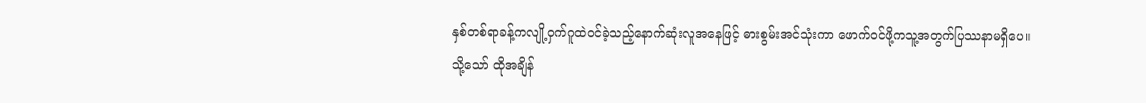နှစ်တစ်ရာခန့်ကလျို့ဝှက်ဂူထဲဝင်ခဲ့သည့်နောက်ဆုံးလူအနေဖြင့် ဓားစွမ်းအင်သုံးကာ ဖောက်ဝင်ဖို့ကသူ့အတွက်ပြဿနာမရှိပေ။
သို့သော် ထိုအချိန်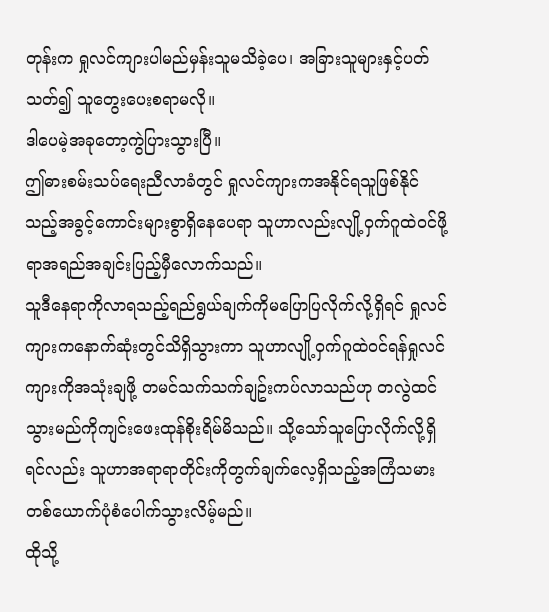တုန်းက ရှုလင်ကျားပါမည်မှန်းသူမသိခဲ့ပေ၊ အခြားသူများနှင့်ပတ်သတ်၍ သူတွေးပေးစရာမလို။
ဒါပေမဲ့အခုတော့ကွဲပြားသွားပြီ။
ဤဓားစမ်းသပ်ရေးညီလာခံတွင် ရှုလင်ကျားကအနိုင်ရသူဖြစ်နိုင်သည့်အခွင့်ကောင်းများစွာရှိနေပေရာ သူဟာလည်းလျို့ဝှက်ဂူထဲဝင်ဖို့ရာအရည်အချင်းပြည့်မှီလောက်သည်။
သူဒီနေရာကိုလာရသည့်ရည်ရွယ်ချက်ကိုမပြောပြလိုက်လို့ရှိရင် ရှုလင်ကျားကနောက်ဆုံးတွင်သိရှိသွားကာ သူဟာလျို့ဝှက်ဂူထဲဝင်ရန်ရှုလင်ကျားကိုအသုံးချဖို့ တမင်သက်သက်ချဥ်းကပ်လာသည်ဟု တလွဲထင်သွားမည်ကိုကျင်းဖေးထုန်စိုးရိမ်မိသည်။ သို့သော်သူပြောလိုက်လို့ရှိရင်လည်း သူဟာအရာရာတိုင်းကိုတွက်ချက်လေ့ရှိသည့်အကြံသမားတစ်ယောက်ပုံစံပေါက်သွားလိမ့်မည်။
ထိုသို့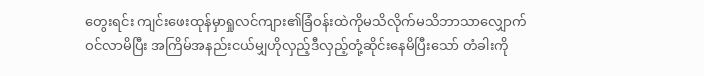တွေးရင်း ကျင်းဖေးထုန်မှာရှုလင်ကျား၏ခြံဝန်းထဲကိုမသိလိုက်မသိဘာသာလျှောက်ဝင်လာမိပြီး အကြိမ်အနည်းငယ်မျှဟိုလှည့်ဒီလှည့်တုံ့ဆိုင်းနေမိပြီးသော် တံခါးကို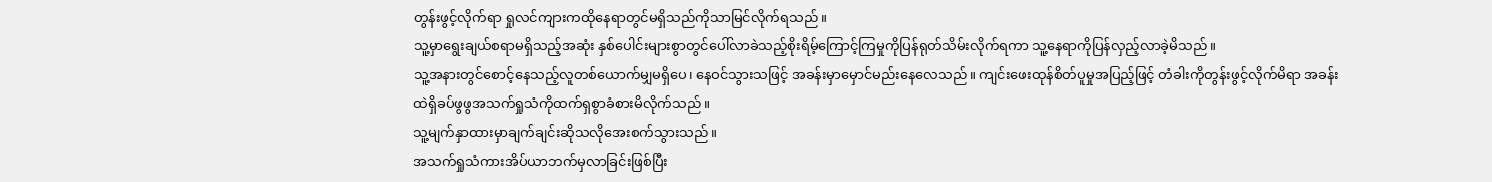တွန်းဖွင့်လိုက်ရာ ရှုလင်ကျားကထိုနေရာတွင်မရှိသည်ကိုသာမြင်လိုက်ရသည်။
သူ့မှာရွေးချယ်စရာမရှိသည့်အဆုံး နှစ်ပေါင်းများစွာတွင်ပေါ်လာခဲသည့်စိုးရိမ့်ကြောင့်ကြမှုကိုပြန်ရုတ်သိမ်းလိုက်ရကာ သူ့နေရာကိုပြန်လှည့်လာခဲ့မိသည်။
သူ့အနားတွင်စောင့်နေသည့်လူတစ်ယောက်မျှမရှိပေ၊ နေဝင်သွားသဖြင့် အခန်းမှာမှောင်မည်းနေလေသည်။ ကျင်းဖေးထုန်စိတ်ပူမှုအပြည့်ဖြင့် တံခါးကိုတွန်းဖွင့်လိုက်မိရာ အခန်းထဲရှိခပ်ဖွဖွအသက်ရှုသံကိုထက်ရှစွာခံစားမိလိုက်သည်။
သူ့မျက်နှာထားမှာချက်ချင်းဆိုသလိုအေးစက်သွားသည်။
အသက်ရှုသံကားအိပ်ယာဘက်မှလာခြင်းဖြစ်ပြီး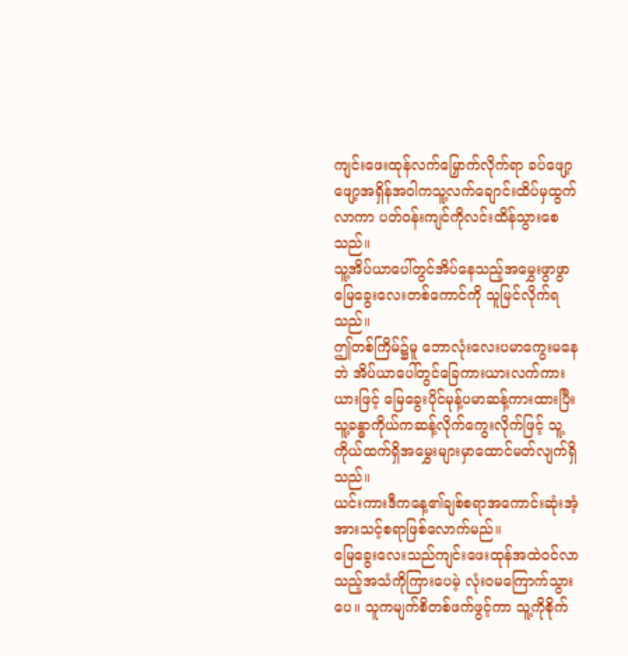ကျင်းဖေးထုန်လက်မြှောက်လိုက်ရာ ခပ်ဖျော့ဖျော့အရှိန်အဝါကသူ့လက်ချောင်းထိပ်မှထွက်လာကာ ပတ်ဝန်းကျင်ကိုလင်းထိန်သွားစေသည်။
သူ့အိပ်ယာပေါ်တွင်အိပ်နေသည့်အမွှေးဖွာဖွာမြေခွေးလေးတစ်ကောင်ကို သူမြင်လိုက်ရသည်။
ဤတစ်ကြိမ်၌မူ ဘောလုံးလေးပမာကွေးမနေဘဲ အိပ်ယာပေါ်တွင်ခြေကားယားလက်ကားယားဖြင့် မြေခွေးပိုင်မုန့်ပမာဆန့်ကားထားပြီး သူ့ခန္ဓာကိုယ်ကဆန့်လိုက်ကွေးလိုက်ဖြင့် သူ့ကိုယ်ထက်ရှိအမွှေးများမှာထောင်မတ်လျက်ရှိသည်။
ယင်းကားဒီကနေ့၏ချစ်စရာအကောင်းဆုံးအံ့အားသင့်စရာဖြစ်လောက်မည်။
မြေခွေးလေးသည်ကျင်းဖေးထုန်အထဲဝင်လာသည့်အသံကိုကြားပေမဲ့ လုံးဝမကြောက်သွားပေ။ သူကမျက်စိတစ်ဖက်ဖွင့်ကာ သူ့ကိုစိုက်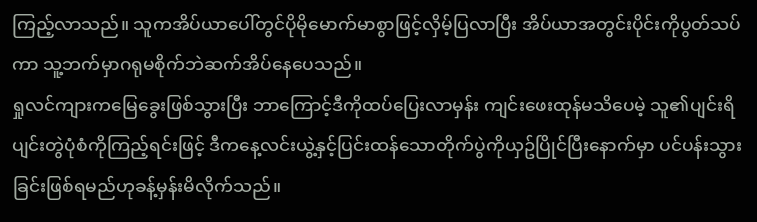ကြည့်လာသည်။ သူကအိပ်ယာပေါ်တွင်ပိုမိုမောက်မာစွာဖြင့်လှိမ့်ပြလာပြီး အိပ်ယာအတွင်းပိုင်းကိုပွတ်သပ်ကာ သူ့ဘက်မှာဂရုမစိုက်ဘဲဆက်အိပ်နေပေသည်။
ရှုလင်ကျားကမြေခွေးဖြစ်သွားပြီး ဘာကြောင့်ဒီကိုထပ်ပြေးလာမှန်း ကျင်းဖေးထုန်မသိပေမဲ့ သူ၏ပျင်းရိပျင်းတွဲပုံစံကိုကြည့်ရင်းဖြင့် ဒီကနေ့လင်းယွဲ့နှင့်ပြင်းထန်သောတိုက်ပွဲကိုယှဥ်ပြိုင်ပြီးနောက်မှာ ပင်ပန်းသွားခြင်းဖြစ်ရမည်ဟုခန့်မှန်းမိလိုက်သည်။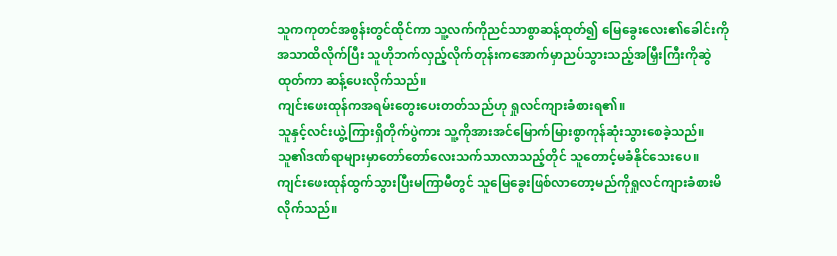သူကကုတင်အစွန်းတွင်ထိုင်ကာ သူ့လက်ကိုညင်သာစွာဆန့်ထုတ်၍ မြေခွေးလေး၏ခေါင်းကိုအသာထိလိုက်ပြီး သူဟိုဘက်လှည့်လိုက်တုန်းကအောက်မှာညပ်သွားသည့်အမြှီးကြီးကိုဆွဲထုတ်ကာ ဆန့်ပေးလိုက်သည်။
ကျင်းဖေးထုန်ကအရမ်းတွေးပေးတတ်သည်ဟု ရှုလင်ကျားခံစားရ၏။
သူနှင့်လင်းယွဲ့ကြားရှိတိုက်ပွဲကား သူ့ကိုအားအင်မြောက်မြားစွာကုန်ဆုံးသွားစေခဲ့သည်။ သူ၏ဒဏ်ရာများမှာတော်တော်လေးသက်သာလာသည့်တိုင် သူတောင့်မခံနိုင်သေးပေ။ ကျင်းဖေးထုန်ထွက်သွားပြီးမကြာမီတွင် သူမြေခွေးဖြစ်လာတော့မည်ကိုရှုလင်ကျားခံစားမိလိုက်သည်။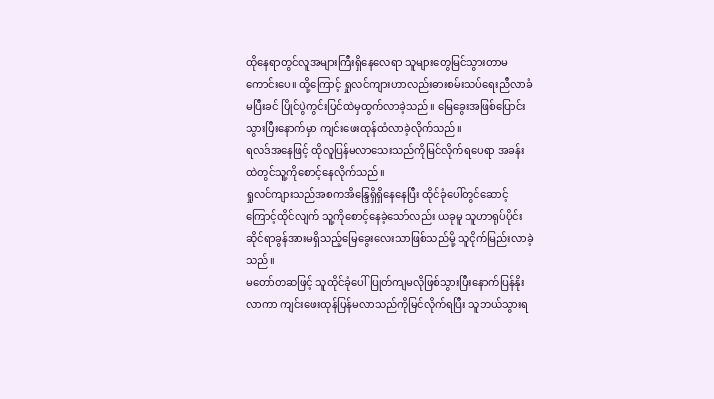ထိုနေရာတွင်လူအများကြီးရှိနေလေရာ သူများတွေမြင်သွားတာမကောင်းပေ။ ထို့ကြောင့် ရှုလင်ကျားဟာလည်းဓားစမ်းသပ်ရေးညီလာခံမပြီးခင် ပြိုင်ပွဲကွင်းပြင်ထဲမှထွက်လာခဲ့သည်။ မြေခွေးအဖြစ်ပြောင်းသွားပြီးနောက်မှာ ကျင်းဖေးထုန်ထံလာခဲ့လိုက်သည်။
ရလဒ်အနေဖြင့် ထိုလူပြန်မလာသေးသည်ကိုမြင်လိုက်ရပေရာ အခန်းထဲတွင်သူ့ကိုစောင့်နေလိုက်သည်။
ရှုလင်ကျားသည်အစကအိန္ဒြေရှိရှိနေနေပြီး ထိုင်ခုံပေါ်တွင်ဆောင့်ကြောင့်ထိုင်လျက် သူ့ကိုစောင့်နေခဲ့သော်လည်း ယခုမူ သူဟာရုပ်ပိုင်းဆိုင်ရာခွန်အားမရှိသည့်မြေခွေးလေးသာဖြစ်သည်မို့ သူငိုက်မြည်းလာခဲ့သည်။
မတော်တဆဖြင့် သူထိုင်ခုံပေါ်ပြုတ်ကျမလိုဖြစ်သွားပြီးနောက်ပြန်နိုးလာကာ ကျင်းဖေးထုန်ပြန်မလာသည်ကိုမြင်လိုက်ရပြီး သူဘယ်သွားရ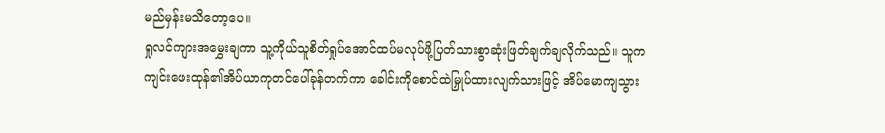မည်မှန်းမသိတော့ပေ။
ရှုလင်ကျားအမွှေးချကာ သူ့ကိုယ်သူစိတ်ရှုပ်အောင်ထပ်မလုပ်ဖို့ပြတ်သားစွာဆုံးဖြတ်ချက်ချလိုက်သည်။ သူကကျင်းဖေးထုန်၏အိပ်ယာကုတင်ပေါ်ခုန်တက်ကာ ခေါင်းကိုစောင်ထဲမြှုပ်ထားလျက်သားဖြင့် အိပ်မောကျသွား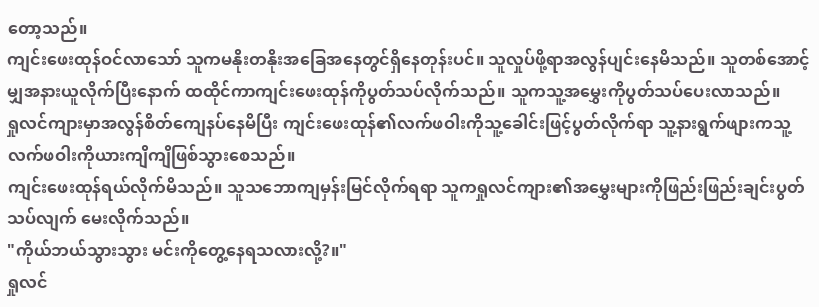တော့သည်။
ကျင်းဖေးထုန်ဝင်လာသော် သူကမနိုးတနိုးအခြေအနေတွင်ရှိနေတုန်းပင်။ သူလှုပ်ဖို့ရာအလွန်ပျင်းနေမိသည်။ သူတစ်အောင့်မျှအနားယူလိုက်ပြီးနောက် ထထိုင်ကာကျင်းဖေးထုန်ကိုပွတ်သပ်လိုက်သည်။ သူကသူ့အမွှေးကိုပွတ်သပ်ပေးလာသည်။
ရှုလင်ကျားမှာအလွန်စိတ်ကျေနပ်နေမိပြီး ကျင်းဖေးထုန်၏လက်ဖဝါးကိုသူ့ခေါင်းဖြင့်ပွတ်လိုက်ရာ သူ့နားရွက်ဖျားကသူ့လက်ဖဝါးကိုယားကျိကျိဖြစ်သွားစေသည်။
ကျင်းဖေးထုန်ရယ်လိုက်မိသည်။ သူသဘောကျမှန်းမြင်လိုက်ရရာ သူကရှုလင်ကျား၏အမွှေးများကိုဖြည်းဖြည်းချင်းပွတ်သပ်လျက် မေးလိုက်သည်။
"ကိုယ်ဘယ်သွားသွား မင်းကိုတွေ့နေရသလားလို့?။"
ရှုလင်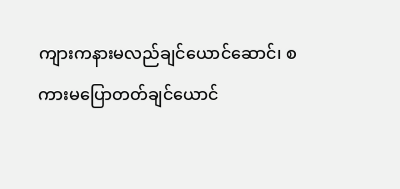ကျားကနားမလည်ချင်ယောင်ဆောင်၊ စကားမပြောတတ်ချင်ယောင်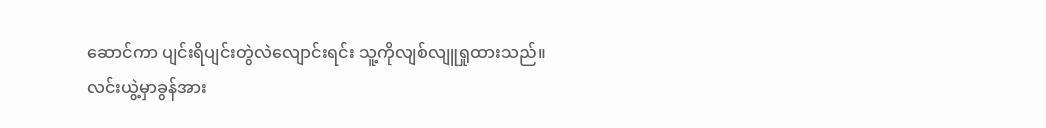ဆောင်ကာ ပျင်းရိပျင်းတွဲလဲလျောင်းရင်း သူ့ကိုလျစ်လျူရှုထားသည်။
လင်းယွဲ့မှာခွန်အား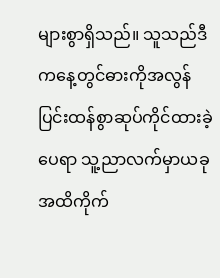များစွာရှိသည်။ သူသည်ဒီကနေ့တွင်ဓားကိုအလွန်ပြင်းထန်စွာဆုပ်ကိုင်ထားခဲ့ပေရာ သူ့ညာလက်မှာယခုအထိကိုက်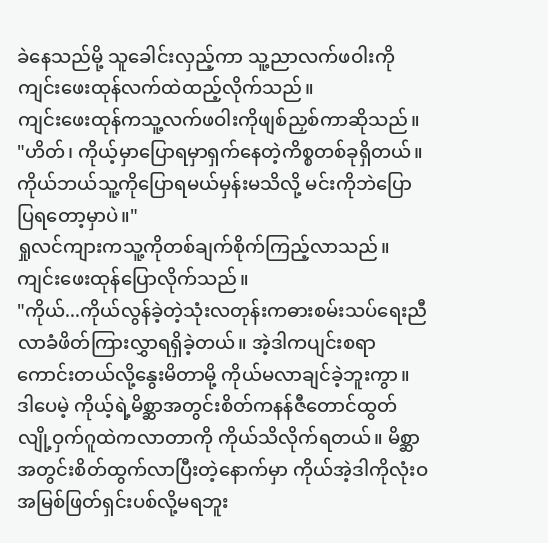ခဲနေသည်မို့ သူခေါင်းလှည့်ကာ သူ့ညာလက်ဖဝါးကိုကျင်းဖေးထုန်လက်ထဲထည့်လိုက်သည်။
ကျင်းဖေးထုန်ကသူ့လက်ဖဝါးကိုဖျစ်ညှစ်ကာဆိုသည်။
"ဟိတ်၊ ကိုယ့်မှာပြောရမှာရှက်နေတဲ့ကိစ္စတစ်ခုရှိတယ်။ ကိုယ်ဘယ်သူ့ကိုပြောရမယ်မှန်းမသိလို့ မင်းကိုဘဲပြောပြရတော့မှာပဲ။"
ရှုလင်ကျားကသူ့ကိုတစ်ချက်စိုက်ကြည့်လာသည်။
ကျင်းဖေးထုန်ပြောလိုက်သည်။
"ကိုယ်...ကိုယ်လွန်ခဲ့တဲ့သုံးလတုန်းကဓားစမ်းသပ်ရေးညီလာခံဖိတ်ကြားလွှာရရှိခဲ့တယ်။ အဲ့ဒါကပျင်းစရာကောင်းတယ်လို့နွေးမိတာမို့ ကိုယ်မလာချင်ခဲ့ဘူးကွာ။ ဒါပေမဲ့ ကိုယ့်ရဲ့မိစ္ဆာအတွင်းစိတ်ကနန်ဇီတောင်ထွတ်လျို့ဝှက်ဂူထဲကလာတာကို ကိုယ်သိလိုက်ရတယ်။ မိစ္ဆာအတွင်းစိတ်ထွက်လာပြီးတဲ့နောက်မှာ ကိုယ်အဲ့ဒါကိုလုံးဝအမြစ်ဖြတ်ရှင်းပစ်လို့မရဘူး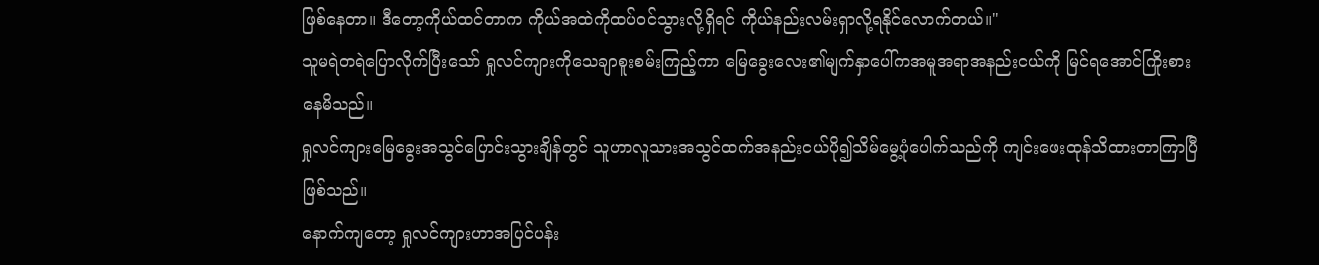ဖြစ်နေတာ။ ဒီတော့ကိုယ်ထင်တာက ကိုယ်အထဲကိုထပ်ဝင်သွားလို့ရှိရင် ကိုယ်နည်းလမ်းရှာလို့ရနိုင်လောက်တယ်။"
သူမရဲတရဲပြောလိုက်ပြီးသော် ရှုလင်ကျားကိုသေချာစူးစမ်းကြည့်ကာ မြေခွေးလေး၏မျက်နှာပေါ်ကအမူအရာအနည်းငယ်ကို မြင်ရအောင်ကြိုးစားနေမိသည်။
ရှုလင်ကျားမြေခွေးအသွင်ပြောင်းသွားချိန်တွင် သူဟာလူသားအသွင်ထက်အနည်းငယ်ပို၍သိမ်မွေ့ပုံပေါက်သည်ကို ကျင်းဖေးထုန်သိထားတာကြာပြီဖြစ်သည်။
နောက်ကျတော့ ရှုလင်ကျားဟာအပြင်ပန်း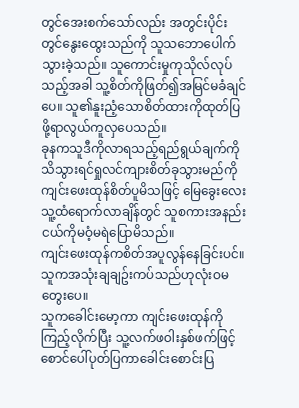တွင်အေးစက်သော်လည်း အတွင်းပိုင်းတွင်နွေးထွေးသည်ကို သူသဘောပေါက်သွားခဲ့သည်။ သူကောင်းမှုကုသိုလ်လုပ်သည့်အခါ သူ့စိတ်ကိုဖြတ်၍အမြင်မခံချင်ပေ။ သူ၏နူးညံ့သောစိတ်ထားကိုထုတ်ပြဖို့ရာလွယ်ကူလှပေသည်။
ခုနကသူဒီကိုလာရသည့်ရည်ရွယ်ချက်ကို သိသွားရင်ရှုလင်ကျားစိတ်ခုသွားမည်ကို ကျင်းဖေးထုန်စိတ်ပူမိသဖြင့် မြေခွေးလေးသူ့ထံရောက်လာချိန်တွင် သူစကားအနည်းငယ်ကိုမဝံ့မရဲပြောမိသည်။
ကျင်းဖေးထုန်ကစိတ်အပူလွန်နေခြင်းပင်။ သူကအသုံးချချဥ်းကပ်သည်ဟုလုံးဝမတွေးပေ။
သူကခေါင်းမော့ကာ ကျင်းဖေးထုန်ကိုကြည့်လိုက်ပြီး သူ့လက်ဖဝါးနှစ်ဖက်ဖြင့်စောင်ပေါ်ပုတ်ပြကာခေါင်းစောင်းပြ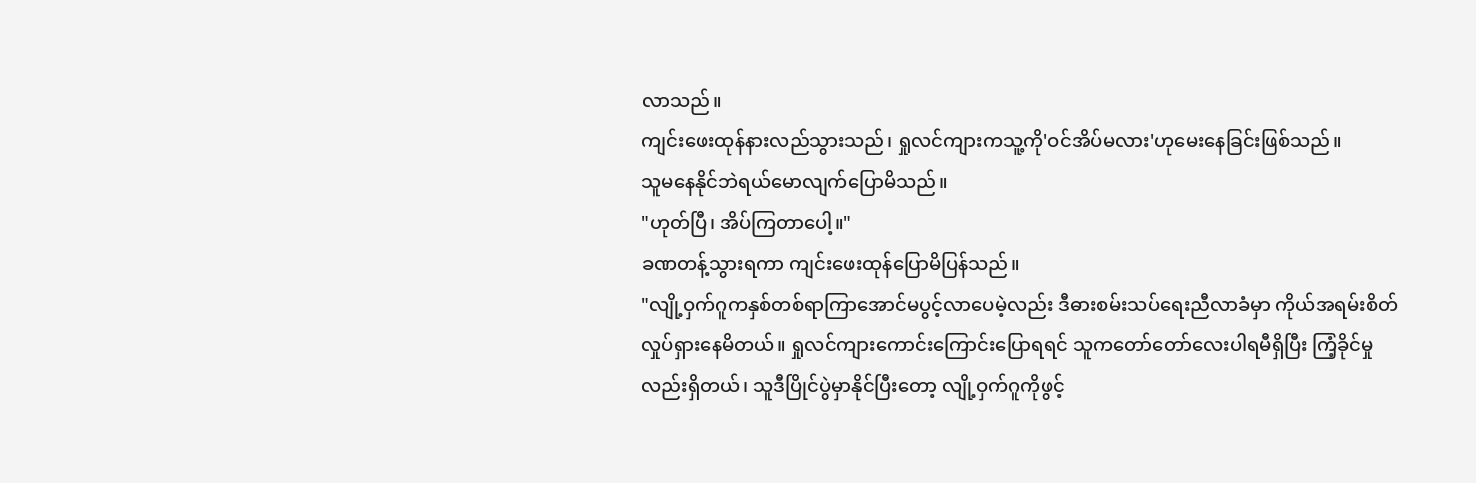လာသည်။
ကျင်းဖေးထုန်နားလည်သွားသည်၊ ရှုလင်ကျားကသူ့ကို'ဝင်အိပ်မလား'ဟုမေးနေခြင်းဖြစ်သည်။
သူမနေနိုင်ဘဲရယ်မောလျက်ပြောမိသည်။
"ဟုတ်ပြီ၊ အိပ်ကြတာပေါ့။"
ခဏတန့်သွားရကာ ကျင်းဖေးထုန်ပြောမိပြန်သည်။
"လျို့ဝှက်ဂူကနှစ်တစ်ရာကြာအောင်မပွင့်လာပေမဲ့လည်း ဒီဓားစမ်းသပ်ရေးညီလာခံမှာ ကိုယ်အရမ်းစိတ်လှုပ်ရှားနေမိတယ်။ ရှုလင်ကျားကောင်းကြောင်းပြောရရင် သူကတော်တော်လေးပါရမီရှိပြီး ကြံ့ခိုင်မှုလည်းရှိတယ်၊ သူဒီပြိုင်ပွဲမှာနိုင်ပြီးတော့ လျို့ဝှက်ဂူကိုဖွင့်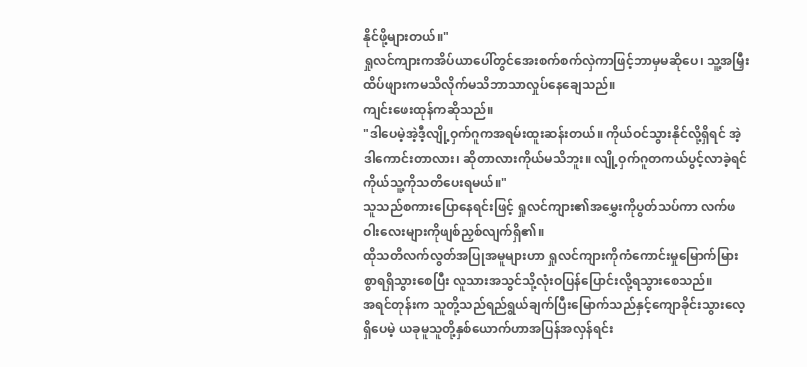နိုင်ဖို့များတယ်။"
ရှုလင်ကျားကအိပ်ယာပေါ်တွင်အေးစက်စက်လှဲကာဖြင့်ဘာမှမဆိုပေ၊ သူ့အမြှီးထိပ်ဖျားကမသိလိုက်မသိဘာသာလှုပ်နေချေသည်။
ကျင်းဖေးထုန်ကဆိုသည်။
"ဒါပေမဲ့အဲ့ဒီ့လျို့ဝှက်ဂူကအရမ်းထူးဆန်းတယ်။ ကိုယ်ဝင်သွားနိုင်လို့ရှိရင် အဲ့ဒါကောင်းတာလား၊ ဆိုတာလားကိုယ်မသိဘူး။ လျို့ဝှက်ဂူတကယ်ပွင့်လာခဲ့ရင် ကိုယ်သူ့ကိုသတိပေးရမယ်။"
သူသည်စကားပြောနေရင်းဖြင့် ရှုလင်ကျား၏အမွှေးကိုပွတ်သပ်ကာ လက်ဖဝါးလေးများကိုဖျစ်ညှစ်လျက်ရှိ၏။
ထိုသတိလက်လွတ်အပြုအမူများဟာ ရှုလင်ကျားကိုကံကောင်းမှုမြောက်မြားစွာရရှိသွားစေပြီး လူသားအသွင်သို့လုံးဝပြန်ပြောင်းလို့ရသွားစေသည်။
အရင်တုန်းက သူတို့သည်ရည်ရွယ်ချက်ပြီးမြောက်သည်နှင့်ကျောခိုင်းသွားလေ့ရှိပေမဲ့ ယခုမူသူတို့နှစ်ယောက်ဟာအပြန်အလှန်ရင်း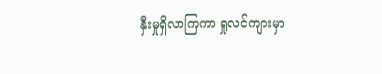နှီးမှုရှိလာကြကာ ရှုလင်ကျားမှာ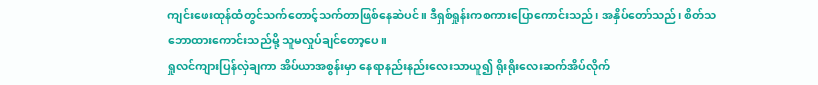ကျင်းဖေးထုန်ထံတွင်သက်တောင့်သက်တာဖြစ်နေဆဲပင်။ ဒီရှစ်ရှုန်းကစကားပြောကောင်းသည်၊ အနှိပ်တော်သည်၊ စိတ်သဘောထားကောင်းသည်မို့ သူမလှုပ်ချင်တော့ပေ။
ရှုလင်ကျားပြန်လှဲချကာ အိပ်ယာအစွန်းမှာ နေရာနည်းနည်းလေးသာယူ၍ ရိုးရိုးလေးဆက်အိပ်လိုက်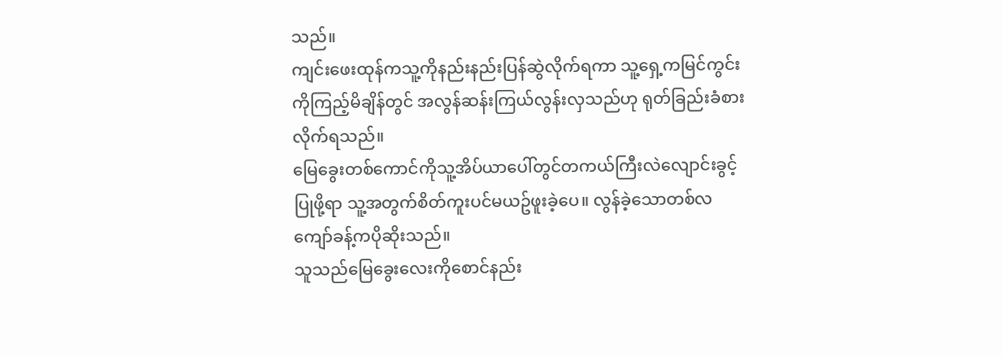သည်။
ကျင်းဖေးထုန်ကသူ့ကိုနည်းနည်းပြန်ဆွဲလိုက်ရကာ သူ့ရှေ့ကမြင်ကွင်းကိုကြည့်မိချိန်တွင် အလွန်ဆန်းကြယ်လွန်းလှသည်ဟု ရုတ်ခြည်းခံစားလိုက်ရသည်။
မြေခွေးတစ်ကောင်ကိုသူ့အိပ်ယာပေါ်တွင်တကယ်ကြီးလဲလျောင်းခွင့်ပြုဖို့ရာ သူ့အတွက်စိတ်ကူးပင်မယဥ်ဖူးခဲ့ပေ။ လွန်ခဲ့သောတစ်လကျော်ခန့်ကပိုဆိုးသည်။
သူသည်မြေခွေးလေးကိုစောင်နည်း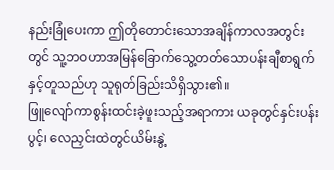နည်းခြုံပေးကာ ဤတိုတောင်းသောအချိန်ကာလအတွင်းတွင် သူ့ဘဝဟာအမြန်ခြောက်သွေ့တတ်သောပန်းချီစာရွက်နှင့်တူသည်ဟု သူရုတ်ခြည်းသိရှိသွား၏။
ဖြူလျော်ကာစွန်းထင်းခဲ့ဖူးသည့်အရာကား ယခုတွင်နှင်းပန်းပွင့်၊ လေညှင်းထဲတွင်ယိမ်းနွဲ့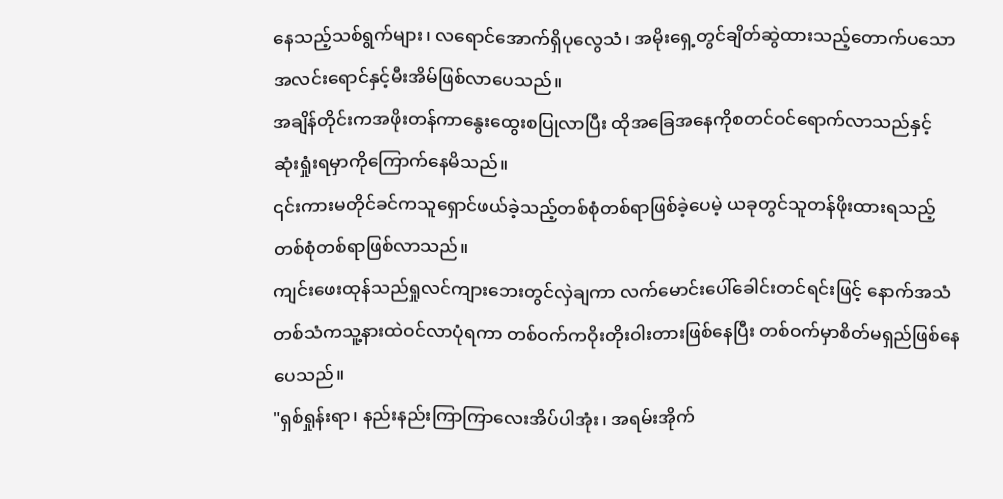နေသည့်သစ်ရွက်များ၊ လရောင်အောက်ရှိပုလွေသံ၊ အမိုးရှေ့တွင်ချိတ်ဆွဲထားသည့်တောက်ပသောအလင်းရောင်နှင့်မီးအိမ်ဖြစ်လာပေသည်။
အချိန်တိုင်းကအဖိုးတန်ကာနွေးထွေးစပြုလာပြီး ထိုအခြေအနေကိုစတင်ဝင်ရောက်လာသည်နှင့် ဆုံးရှုံးရမှာကိုကြောက်နေမိသည်။
၎င်းကားမတိုင်ခင်ကသူရှောင်ဖယ်ခဲ့သည့်တစ်စုံတစ်ရာဖြစ်ခဲ့ပေမဲ့ ယခုတွင်သူတန်ဖိုးထားရသည့်တစ်စုံတစ်ရာဖြစ်လာသည်။
ကျင်းဖေးထုန်သည်ရှုလင်ကျားဘေးတွင်လှဲချကာ လက်မောင်းပေါ်ခေါင်းတင်ရင်းဖြင့် နောက်အသံတစ်သံကသူ့နားထဲဝင်လာပုံရကာ တစ်ဝက်ကဝိုးတိုးဝါးတားဖြစ်နေပြီး တစ်ဝက်မှာစိတ်မရှည်ဖြစ်နေပေသည်။
"ရှစ်ရှုန်းရာ၊ နည်းနည်းကြာကြာလေးအိပ်ပါအုံး၊ အရမ်းအိုက်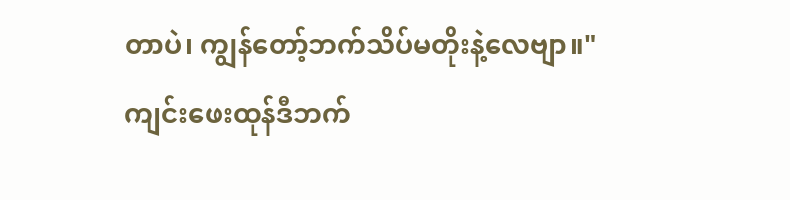တာပဲ၊ ကျွန်တော့်ဘက်သိပ်မတိုးနဲ့လေဗျာ။"
ကျင်းဖေးထုန်ဒီဘက်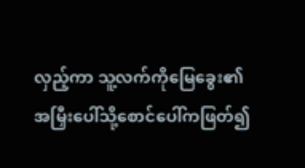လှည့်ကာ သူ့လက်ကိုမြေခွေး၏အမြှီးပေါ်သို့စောင်ပေါ်ကဖြတ်၍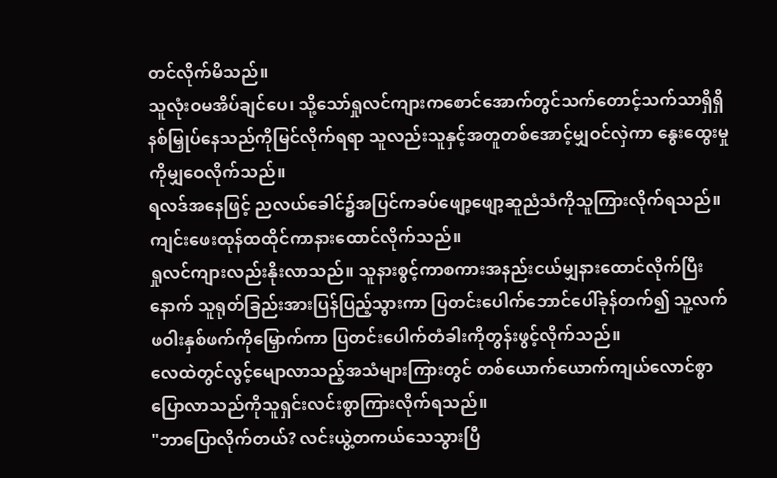တင်လိုက်မိသည်။
သူလုံးဝမအိပ်ချင်ပေ၊ သို့သော်ရှုလင်ကျားကစောင်အောက်တွင်သက်တောင့်သက်သာရှိရှိနစ်မြှုပ်နေသည်ကိုမြင်လိုက်ရရာ သူလည်းသူနှင့်အတူတစ်အောင့်မျှဝင်လှဲကာ နွေးထွေးမှုကိုမျှဝေလိုက်သည်။
ရလဒ်အနေဖြင့် ညလယ်ခေါင်၌အပြင်ကခပ်ဖျော့ဖျော့ဆူညံသံကိုသူကြားလိုက်ရသည်။
ကျင်းဖေးထုန်ထထိုင်ကာနားထောင်လိုက်သည်။
ရှုလင်ကျားလည်းနိုးလာသည်။ သူနားစွင့်ကာစကားအနည်းငယ်မျှနားထောင်လိုက်ပြီးနောက် သူရုတ်ခြည်းအားပြန်ပြည့်သွားကာ ပြတင်းပေါက်ဘောင်ပေါ်ခုန်တက်၍ သူ့လက်ဖဝါးနှစ်ဖက်ကိုမြှောက်ကာ ပြတင်းပေါက်တံခါးကိုတွန်းဖွင့်လိုက်သည်။
လေထဲတွင်လွင့်မျောလာသည့်အသံများကြားတွင် တစ်ယောက်ယောက်ကျယ်လောင်စွာပြောလာသည်ကိုသူရှင်းလင်းစွာကြားလိုက်ရသည်။
"ဘာပြောလိုက်တယ်? လင်းယွဲ့တကယ်သေသွားပြီ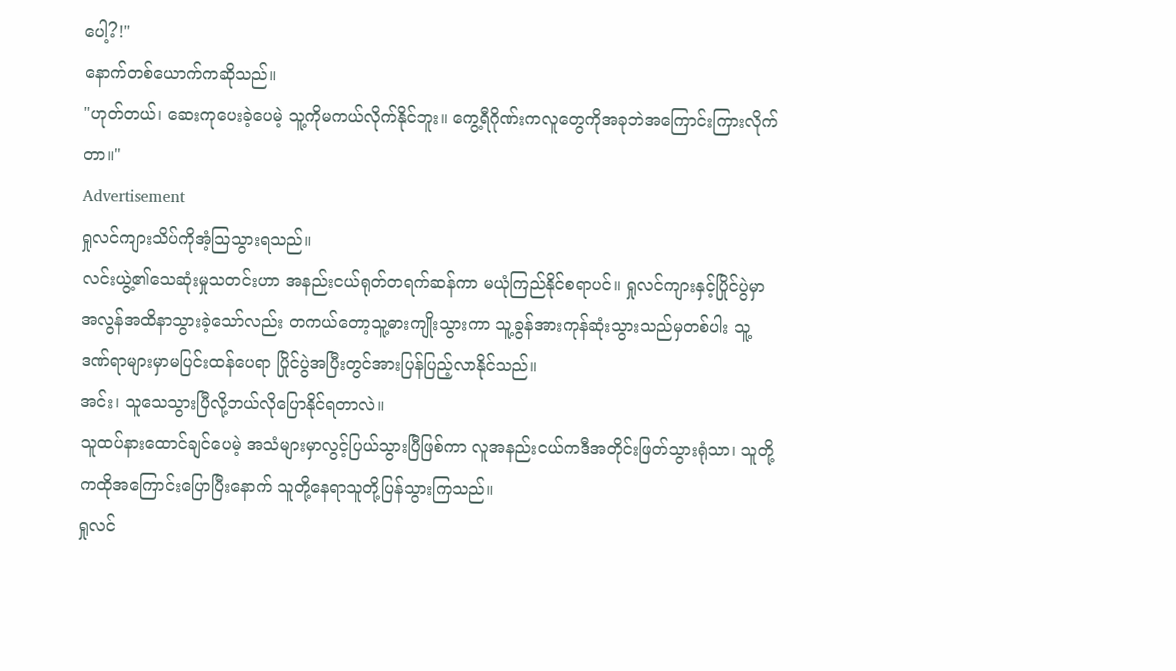ပေါ့?!"
နောက်တစ်ယောက်ကဆိုသည်။
"ဟုတ်တယ်၊ ဆေးကုပေးခဲ့ပေမဲ့ သူ့ကိုမကယ်လိုက်နိုင်ဘူး။ ကွေ့ရီဂိုဏ်းကလူတွေကိုအခုဘဲအကြောင်းကြားလိုက်တာ။"
Advertisement
ရှုလင်ကျားသိပ်ကိုအံ့သြသွားရသည်။
လင်းယွဲ့၏သေဆုံးမှုသတင်းဟာ အနည်းငယ်ရုတ်တရက်ဆန်ကာ မယုံကြည်နိုင်စရာပင်။ ရှုလင်ကျားနှင့်ပြိုင်ပွဲမှာအလွန်အထိနာသွားခဲ့သော်လည်း တကယ်တော့သူ့ဓားကျိုးသွားကာ သူ့ခွန်အားကုန်ဆုံးသွားသည်မှတစ်ပါး သူ့ဒဏ်ရာများမှာမပြင်းထန်ပေရာ ပြိုင်ပွဲအပြီးတွင်အားပြန်ပြည့်လာနိုင်သည်။
အင်း၊ သူသေသွားပြီလို့ဘယ်လိုပြောနိုင်ရတာလဲ။
သူထပ်နားထောင်ချင်ပေမဲ့ အသံများမှာလွင့်ပြယ်သွားပြီဖြစ်ကာ လူအနည်းငယ်ကဒီအတိုင်းဖြတ်သွားရုံသာ၊ သူတို့ကထိုအကြောင်းပြောပြီးနောက် သူတို့နေရာသူတို့ပြန်သွားကြသည်။
ရှုလင်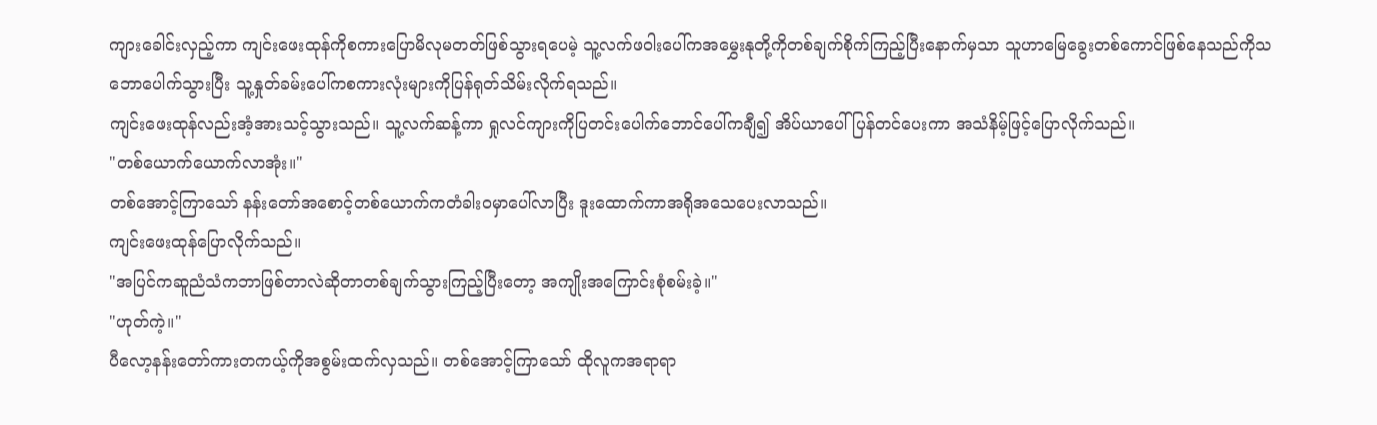ကျားခေါင်းလှည့်ကာ ကျင်းဖေးထုန်ကိုစကားပြောမိလုမတတ်ဖြစ်သွားရပေမဲ့ သူ့လက်ဖဝါးပေါ်ကအမွှေးနုတို့ကိုတစ်ချက်စိုက်ကြည့်ပြီးနောက်မှသာ သူဟာမြေခွေးတစ်ကောင်ဖြစ်နေသည်ကိုသဘောပေါက်သွားပြီး သူ့နှုတ်ခမ်းပေါ်ကစကားလုံးများကိုပြန်ရုတ်သိမ်းလိုက်ရသည်။
ကျင်းဖေးထုန်လည်းအံ့အားသင့်သွားသည်။ သူ့လက်ဆန့်ကာ ရှုလင်ကျားကိုပြတင်းပေါက်ဘောင်ပေါ်ကချီ၍ အိပ်ယာပေါ်ပြန်တင်ပေးကာ အသံနိမ့်ဖြင့်ပြောလိုက်သည်။
"တစ်ယောက်ယောက်လာအုံး။"
တစ်အောင့်ကြာသော် နန်းတော်အစောင့်တစ်ယောက်ကတံခါးဝမှာပေါ်လာပြီး ဒူးထောက်ကာအရိုအသေပေးလာသည်။
ကျင်းဖေးထုန်ပြောလိုက်သည်။
"အပြင်ကဆူညံသံကဘာဖြစ်တာလဲဆိုတာတစ်ချက်သွားကြည့်ပြီးတော့ အကျိုးအကြောင်းစုံစမ်းခဲ့။"
"ဟုတ်ကဲ့။"
ပီလော့နန်းတော်ကားတကယ့်ကိုအစွမ်းထက်လှသည်။ တစ်အောင့်ကြာသော် ထိုလူကအရာရာ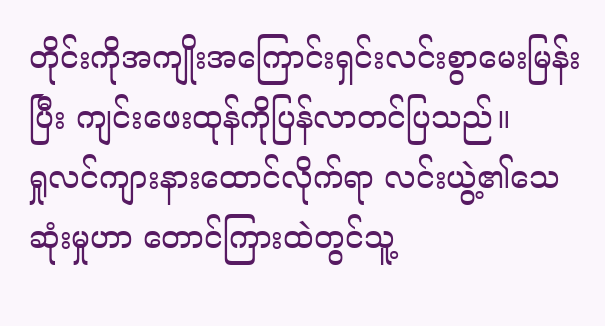တိုင်းကိုအကျိုးအကြောင်းရှင်းလင်းစွာမေးမြန်းပြီး ကျင်းဖေးထုန်ကိုပြန်လာတင်ပြသည်။
ရှုလင်ကျားနားထောင်လိုက်ရာ လင်းယွဲ့၏သေဆုံးမှုဟာ တောင်ကြားထဲတွင်သူ့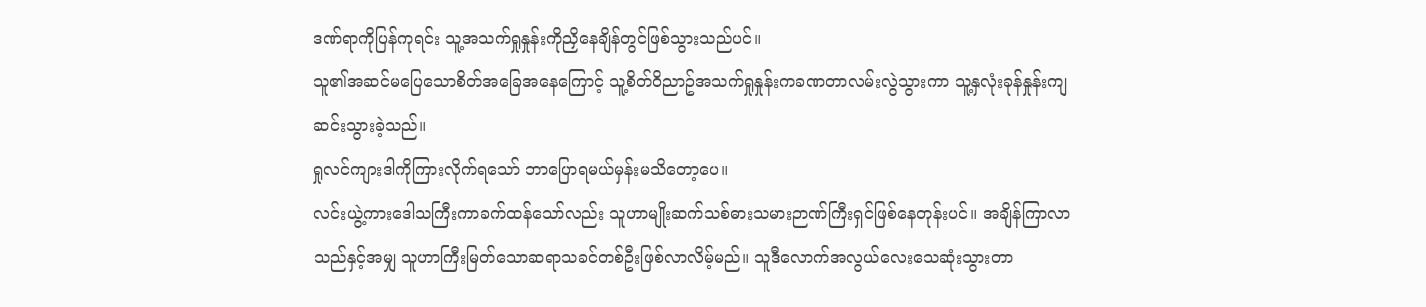ဒဏ်ရာကိုပြန်ကုရင်း သူ့အသက်ရှုနှုန်းကိုညှိနေချိန်တွင်ဖြစ်သွားသည်ပင်။
သူ၏အဆင်မပြေသောစိတ်အခြေအနေကြောင့် သူ့စိတ်ဝိညာဥ်အသက်ရှုနှုန်းကခဏတာလမ်းလွဲသွားကာ သူ့နှလုံးခုန်နှုန်းကျဆင်းသွားခဲ့သည်။
ရှုလင်ကျားဒါကိုကြားလိုက်ရသော် ဘာပြောရမယ်မှန်းမသိတော့ပေ။
လင်းယွဲ့ကားဒေါသကြီးကာခက်ထန်သော်လည်း သူဟာမျိုးဆက်သစ်ဓားသမားဉာဏ်ကြီးရှင်ဖြစ်နေတုန်းပင်။ အချိန်ကြာလာသည်နှင့်အမျှ သူဟာကြီးမြတ်သောဆရာသခင်တစ်ဦးဖြစ်လာလိမ့်မည်။ သူဒီလောက်အလွယ်လေးသေဆုံးသွားတာ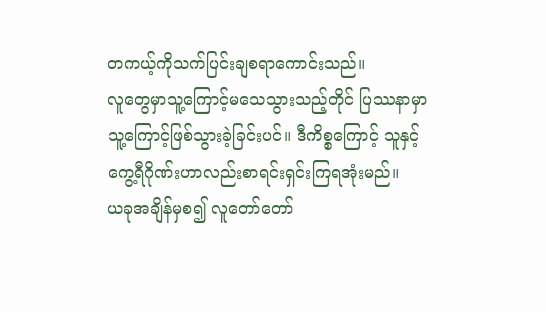တကယ့်ကိုသက်ပြင်းချစရာကောင်းသည်။
လူတွေမှာသူ့ကြောင့်မသေသွားသည့်တိုင် ပြဿနာမှာသူ့ကြောင့်ဖြစ်သွားခဲ့ခြင်းပင်။ ဒီကိစ္စကြောင့် သူနှင့်ကွေ့ရီဂိုဏ်းဟာလည်းစာရင်းရှင်းကြရအုံးမည်။
ယခုအချိန်မှစ၍ လူတော်တော်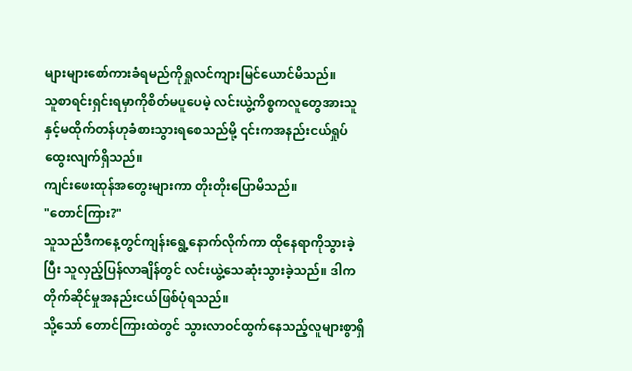များများစော်ကားခံရမည်ကိုရှုလင်ကျားမြင်ယောင်မိသည်။
သူစာရင်းရှင်းရမှာကိုစိတ်မပူပေမဲ့ လင်းယွဲ့ကိစ္စကလူတွေအားသူနှင့်မထိုက်တန်ဟုခံစားသွားရစေသည်မို့ ၎င်းကအနည်းငယ်ရှုပ်ထွေးလျက်ရှိသည်။
ကျင်းဖေးထုန်အတွေးများကာ တိုးတိုးပြောမိသည်။
"တောင်ကြား?"
သူသည်ဒီကနေ့တွင်ကျန်းရွေ့နောက်လိုက်ကာ ထိုနေရာကိုသွားခဲ့ပြီး သူလှည့်ပြန်လာချိန်တွင် လင်းယွဲ့သေဆုံးသွားခဲ့သည်။ ဒါကတိုက်ဆိုင်မှုအနည်းငယ်ဖြစ်ပုံရသည်။
သို့သော် တောင်ကြားထဲတွင် သွားလာဝင်ထွက်နေသည့်လူများစွာရှိ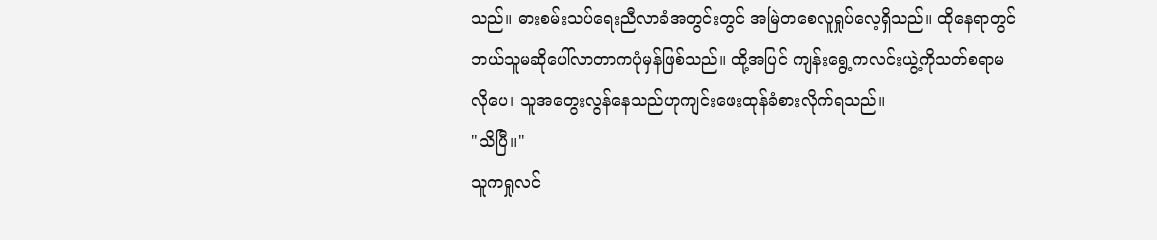သည်။ ဓားစမ်းသပ်ရေးညီလာခံအတွင်းတွင် အမြဲတစေလူရှုပ်လေ့ရှိသည်။ ထိုနေရာတွင်ဘယ်သူမဆိုပေါ်လာတာကပုံမှန်ဖြစ်သည်။ ထို့အပြင် ကျန်းရွေ့ကလင်းယွဲ့ကိုသတ်စရာမလိုပေ၊ သူအတွေးလွန်နေသည်ဟုကျင်းဖေးထုန်ခံစားလိုက်ရသည်။
"သိပြီ။"
သူကရှုလင်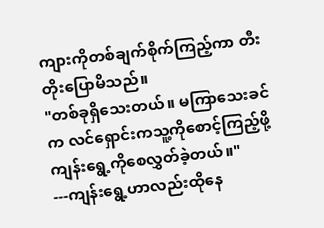ကျားကိုတစ်ချက်စိုက်ကြည့်ကာ တီးတိုးပြောမိသည်။
"တစ်ခုရှိသေးတယ်။ မကြာသေးခင်က လင်ရှောင်းကသူ့ကိုစောင့်ကြည့်ဖို့ကျန်းရွေ့ကိုစေလွှတ်ခဲ့တယ်။"
---ကျန်းရွေ့ဟာလည်းထိုနေ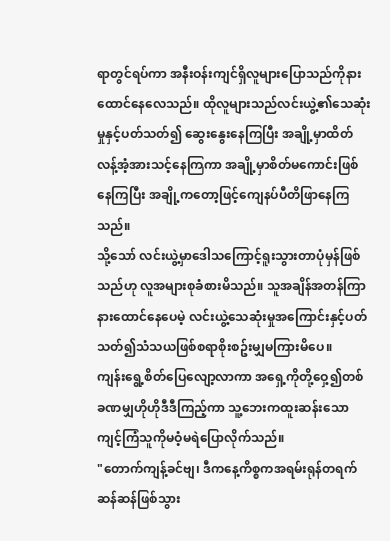ရာတွင်ရပ်ကာ အနီးဝန်းကျင်ရှိလူများပြောသည်ကိုနားထောင်နေလေသည်။ ထိုလူများသည်လင်းယွဲ့၏သေဆုံးမှုနှင့်ပတ်သတ်၍ ဆွေးနွေးနေကြပြီး အချို့မှာထိတ်လန့်အံ့အားသင့်နေကြကာ အချို့မှာစိတ်မကောင်းဖြစ်နေကြပြီး အချို့ကတော့ဖြင့်ကျေနပ်ပီတိဖြာနေကြသည်။
သို့သော် လင်းယွဲ့မှာဒေါသကြောင့်ရူးသွားတာပုံမှန်ဖြစ်သည်ဟု လူအများစုခံစားမိသည်။ သူအချိန်အတန်ကြာနားထောင်နေပေမဲ့ လင်းယွဲ့သေဆုံးမှုအကြောင်းနှင့်ပတ်သတ်၍သံသယဖြစ်စရာစိုးစဥ်းမျှမကြားမိပေ။
ကျန်းရွေ့စိတ်ပြေလျော့လာကာ အရှေ့ကိုတို့ဝှေ့၍တစ်ခဏမျှဟိုဟိုဒီဒီကြည့်ကာ သူ့ဘေးကထူးဆန်းသောကျင့်ကြံသူကိုမဝံ့မရဲပြောလိုက်သည်။
"တောက်ကျန့်ခင်ဗျ၊ ဒီကနေ့ကိစ္စကအရမ်းရုန်တရက်ဆန်ဆန်ဖြစ်သွား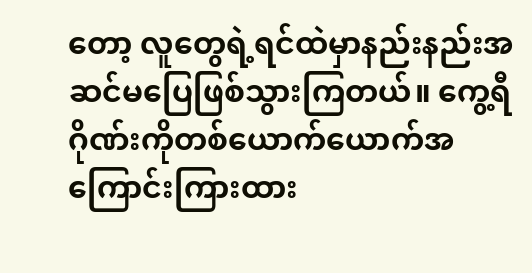တော့ လူတွေရဲ့ရင်ထဲမှာနည်းနည်းအဆင်မပြေဖြစ်သွားကြတယ်။ ကွေ့ရီဂိုဏ်းကိုတစ်ယောက်ယောက်အကြောင်းကြားထား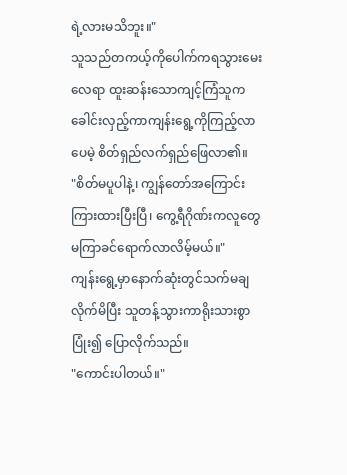ရဲ့လားမသိဘူး။"
သူသည်တကယ့်ကိုပေါက်ကရသွားမေးလေရာ ထူးဆန်းသောကျင့်ကြံသူကခေါင်းလှည့်ကာကျန်းရွေ့ကိုကြည့်လာပေမဲ့ စိတ်ရှည်လက်ရှည်ဖြေလာ၏။
"စိတ်မပူပါနဲ့၊ ကျွန်တော်အကြောင်းကြားထားပြီးပြီ၊ ကွေ့ရီဂိုဏ်းကလူတွေမကြာခင်ရောက်လာလိမ့်မယ်။"
ကျန်းရွေ့မှာနောက်ဆုံးတွင်သက်မချလိုက်မိပြီး သူတန့်သွားကာရိုးသားစွာပြုံး၍ ပြောလိုက်သည်။
"ကောင်းပါတယ်။"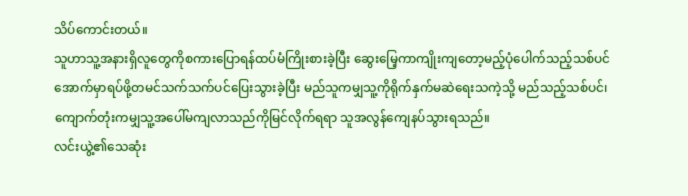သိပ်ကောင်းတယ်။
သူဟာသူ့အနားရှိလူတွေကိုစကားပြောရန်ထပ်မံကြိုးစားခဲ့ပြီး ဆွေးမြေ့ကာကျိုးကျတော့မည့်ပုံပေါက်သည့်သစ်ပင်အောက်မှာရပ်ဖို့တမင်သက်သက်ပင်ပြေးသွားခဲ့ပြီး မည်သူကမျှသူ့ကိုရိုက်နှက်မဆဲရေးသကဲ့သို့ မည်သည့်သစ်ပင်၊ကျောက်တုံးကမျှသူ့အပေါ်မကျလာသည်ကိုမြင်လိုက်ရရာ သူအလွန်ကျေနပ်သွားရသည်။
လင်းယွဲ့၏သေဆုံး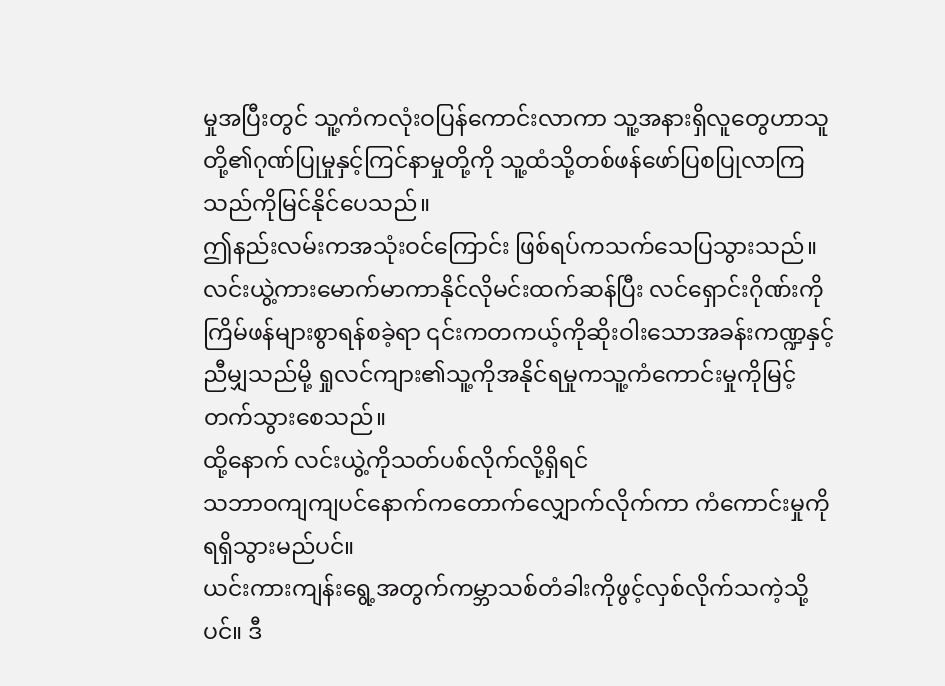မှုအပြီးတွင် သူ့ကံကလုံးဝပြန်ကောင်းလာကာ သူ့အနားရှိလူတွေဟာသူတို့၏ဂုဏ်ပြုမှုနှင့်ကြင်နာမှုတို့ကို သူ့ထံသို့တစ်ဖန်ဖော်ပြစပြုလာကြသည်ကိုမြင်နိုင်ပေသည်။
ဤနည်းလမ်းကအသုံးဝင်ကြောင်း ဖြစ်ရပ်ကသက်သေပြသွားသည်။ လင်းယွဲ့ကားမောက်မာကာနိုင်လိုမင်းထက်ဆန်ပြီး လင်ရှောင်းဂိုဏ်းကိုကြိမ်ဖန်များစွာရန်စခဲ့ရာ ၎င်းကတကယ့်ကိုဆိုးဝါးသောအခန်းကဏ္ဍနှင့်ညီမျှသည်မို့ ရှုလင်ကျား၏သူ့ကိုအနိုင်ရမှုကသူ့ကံကောင်းမှုကိုမြင့်တက်သွားစေသည်။
ထို့နောက် လင်းယွဲ့ကိုသတ်ပစ်လိုက်လို့ရှိရင်
သဘာဝကျကျပင်နောက်ကတောက်လျှောက်လိုက်ကာ ကံကောင်းမှုကိုရရှိသွားမည်ပင်။
ယင်းကားကျန်းရွေ့အတွက်ကမ္ဘာသစ်တံခါးကိုဖွင့်လှစ်လိုက်သကဲ့သို့ပင်။ ဒီ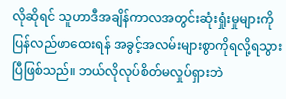လိုဆိုရင် သူဟာဒီအချိန်ကာလအတွင်းဆုံးရှုံးမှုများကိုပြန်လည်ဖာထေးရန် အခွင့်အလမ်းများစွာကိုရလို့ရသွားပြီဖြစ်သည်။ ဘယ်လိုလုပ်စိတ်မလှုပ်ရှားဘဲ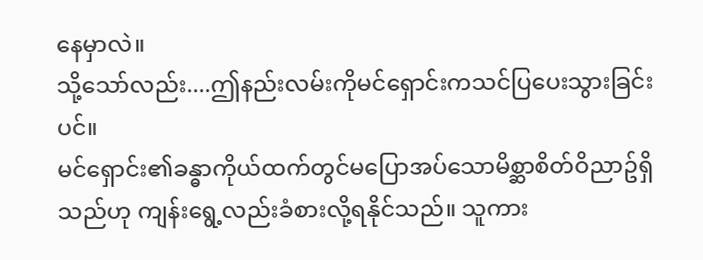နေမှာလဲ။
သို့သော်လည်း....ဤနည်းလမ်းကိုမင်ရှောင်းကသင်ပြပေးသွားခြင်းပင်။
မင်ရှောင်း၏ခန္ဓာကိုယ်ထက်တွင်မပြောအပ်သောမိစ္ဆာစိတ်ဝိညာဥ်ရှိသည်ဟု ကျန်းရွေ့လည်းခံစားလို့ရနိုင်သည်။ သူကား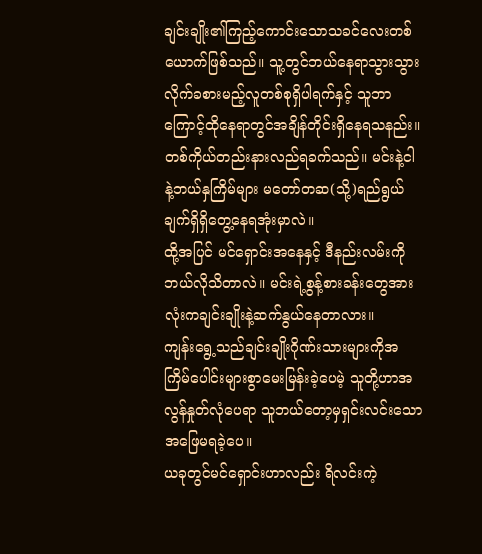ချင်းချိုး၏ကြည့်ကောင်းသောသခင်လေးတစ်ယောက်ဖြစ်သည်။ သူ့တွင်ဘယ်နေရာသွားသွား လိုက်ခစားမည့်လူတစ်စုရှိပါရက်နှင့် သူဘာကြောင့်ထိုနေရာတွင်အချိန်တိုင်းရှိနေရသနည်း။ တစ်ကိုယ်တည်းနားလည်ရခက်သည်။ မင်းနဲ့ငါနဲ့ဘယ်နှကြိမ်များ မတော်တဆ(သို့)ရည်ရွယ်ချက်ရှိရှိတွေ့နေရအုံးမှာလဲ။
ထို့အပြင် မင်ရှောင်းအနေနှင့် ဒီနည်းလမ်းကိုဘယ်လိုသိတာလဲ။ မင်းရဲ့စွန့်စားခန်းတွေအားလုံးကချင်းချိုးနဲ့ဆက်နွယ်နေတာလား။
ကျန်းရွေ့သည်ချင်းချိုးဂိုဏ်းသားများကိုအကြိမ်ပေါင်းများစွာမေးမြန်းခဲ့ပေမဲ့ သူတို့ဟာအလွန်နှုတ်လုံပေရာ သူဘယ်တော့မှရှင်းလင်းသောအဖြေမရခဲ့ပေ။
ယခုတွင်မင်ရှောင်းဟာလည်း ရိလင်းကဲ့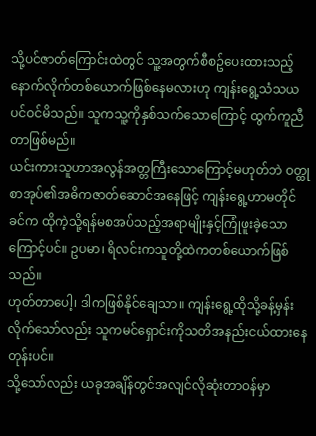သို့ပင်ဇာတ်ကြောင်းထဲတွင် သူ့အတွက်စီစဥ်ပေးထားသည့်နောက်လိုက်တစ်ယောက်ဖြစ်နေမလားဟု ကျန်းရွေ့သံသယပင်ဝင်မိသည်။ သူကသူ့ကိုနှစ်သက်သောကြောင့် ထွက်ကူညီတာဖြစ်မည်။
ယင်းကားသူဟာအလွန်အတ္တကြီးသောကြောင့်မဟုတ်ဘဲ ဝတ္ထုစာအုပ်၏အဓိကဇာတ်ဆောင်အနေဖြင့် ကျန်းရွေ့ဟာမတိုင်ခင်က ထိုကဲ့သို့ရန်မစအပ်သည့်အရာမျိုးနှင့်ကြုံဖူးခဲ့သောကြောင့်ပင်။ ဥပမာ၊ ရိလင်းကသူတို့ထဲကတစ်ယောက်ဖြစ်သည်။
ဟုတ်တာပေါ့၊ ဒါကဖြစ်နိုင်ချေသာ။ ကျန်းရွေ့ထိုသို့ခန့်မှန်းလိုက်သော်လည်း သူကမင်ရှောင်းကိုသတိအနည်းငယ်ထားနေတုန်းပင်။
သို့သော်လည်း ယခုအချိန်တွင်အလျင်လိုဆုံးတာဝန်မှာ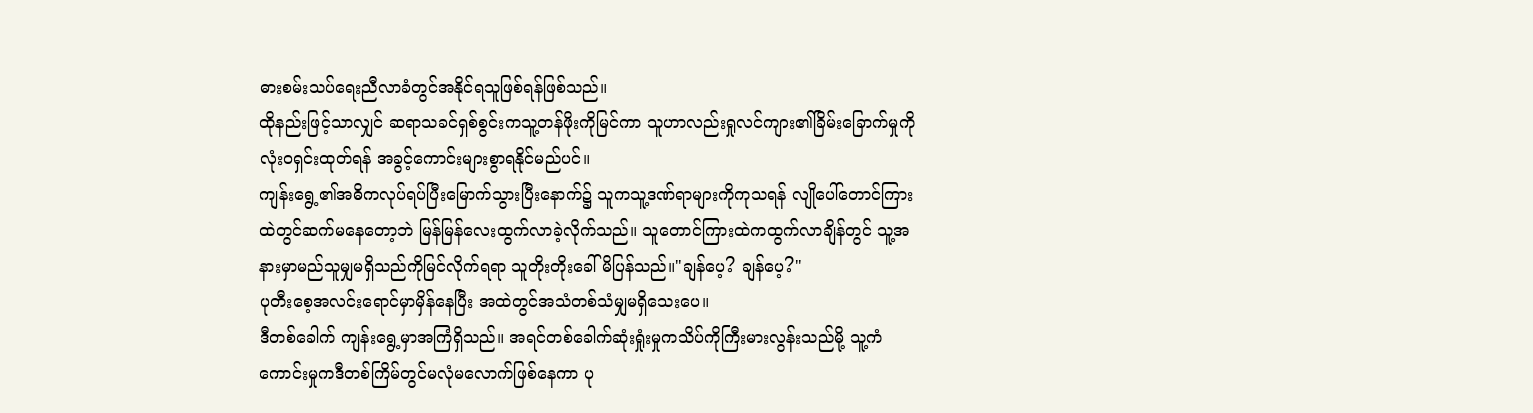ဓားစမ်းသပ်ရေးညီလာခံတွင်အနိုင်ရသူဖြစ်ရန်ဖြစ်သည်။
ထိုနည်းဖြင့်သာလျှင် ဆရာသခင်ရှစ်စွင်းကသူ့တန်ဖိုးကိုမြင်ကာ သူဟာလည်းရှုလင်ကျား၏ခြိမ်းခြောက်မှုကိုလုံးဝရှင်းထုတ်ရန် အခွင့်ကောင်းများစွာရနိုင်မည်ပင်။
ကျန်းရွေ့၏အဓိကလုပ်ရပ်ပြီးမြောက်သွားပြီးနောက်၌ သူကသူ့ဒဏ်ရာများကိုကုသရန် လျိုပေါ်တောင်ကြားထဲတွင်ဆက်မနေတော့ဘဲ မြန်မြန်လေးထွက်လာခဲ့လိုက်သည်။ သူတောင်ကြားထဲကထွက်လာချိန်တွင် သူ့အနားမှာမည်သူမျှမရှိသည်ကိုမြင်လိုက်ရရာ သူတိုးတိုးခေါ်မိပြန်သည်။"ချန်ပေ့? ချန်ပေ့?"
ပုတီးစေ့အလင်းရောင်မှာမှိန်နေပြီး အထဲတွင်အသံတစ်သံမျှမရှိသေးပေ။
ဒီတစ်ခေါက် ကျန်းရွေ့မှာအကြံရှိသည်။ အရင်တစ်ခေါက်ဆုံးရှုံးမှုကသိပ်ကိုကြီးမားလွန်းသည်မို့ သူ့ကံကောင်းမှုကဒီတစ်ကြိမ်တွင်မလုံမလောက်ဖြစ်နေကာ ပု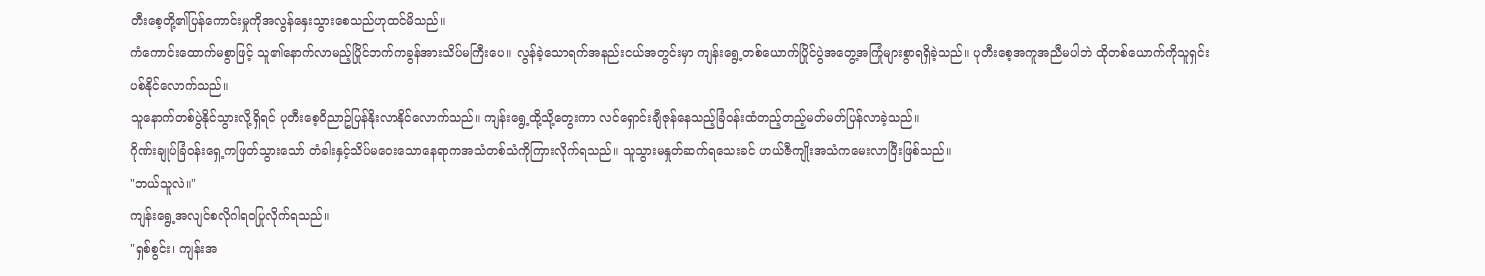တီးစေ့တို့၏ပြန်ကောင်းမှုကိုအလွန်နှေးသွားစေသည်ဟုထင်မိသည်။
ကံကောင်းထောက်မစွာဖြင့် သူ၏နောက်လာမည့်ပြိုင်ဘက်ကခွန်အားသိပ်မကြီးပေ။ လွန်ခဲ့သောရက်အနည်းငယ်အတွင်းမှာ ကျန်းရွေ့တစ်ယောက်ပြိုင်ပွဲအတွေ့အကြုံများစွာရရှိခဲ့သည်။ ပုတီးစေ့အကူအညီမပါဘဲ ထိုတစ်ယောက်ကိုသူရှင်းပစ်နိုင်လောက်သည်။
သူနောက်တစ်ပွဲနိုင်သွားလို့ရှိရင် ပုတီးစေ့ဝိညာဥ်ပြန်နိုးလာနိုင်လောက်သည်။ ကျန်းရွေ့ထို့သို့တွေးကာ လင်ရှောင်းချီဇုန်နေသည့်ခြံဝန်းထံတည့်တည့်မတ်မတ်ပြန်လာခဲ့သည်။
ဂိုဏ်းချုပ်ခြံဝန်းရှေ့ကဖြတ်သွားသော် တံခါးနှင့်သိပ်မဝေးသောနေရာကအသံတစ်သံကိုကြားလိုက်ရသည်။ သူသွားမနှုတ်ဆက်ရသေးခင် ဟယ်ဇီကျိုးအသံကမေးလာပြီးဖြစ်သည်။
"ဘယ်သူလဲ။"
ကျန်းရွေ့အလျင်စလိုဂါရဝပြုလိုက်ရသည်။
"ရှစ်စွင်း၊ ကျန်းအ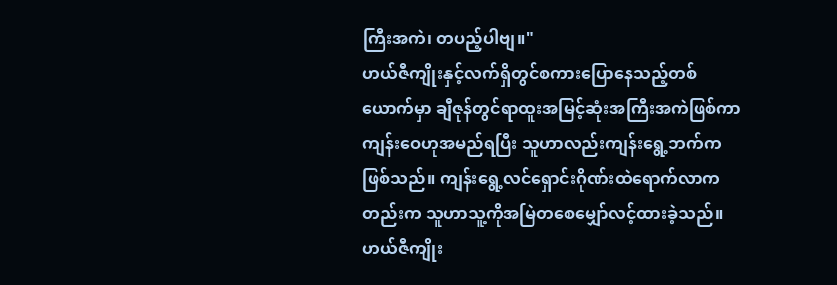ကြီးအကဲ၊ တပည့်ပါဗျ။"
ဟယ်ဇီကျိုးနှင့်လက်ရှိတွင်စကားပြောနေသည့်တစ်ယောက်မှာ ချီဇုန်တွင်ရာထူးအမြင့်ဆုံးအကြီးအကဲဖြစ်ကာ ကျန်းဝေဟုအမည်ရပြီး သူဟာလည်းကျန်းရွေ့ဘက်ကဖြစ်သည်။ ကျန်းရွေ့လင်ရှောင်းဂိုဏ်းထဲရောက်လာကတည်းက သူဟာသူ့ကိုအမြဲတစေမျှော်လင့်ထားခဲ့သည်။
ဟယ်ဇီကျိုး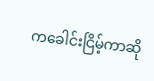ကခေါင်းငြိမ့်ကာဆို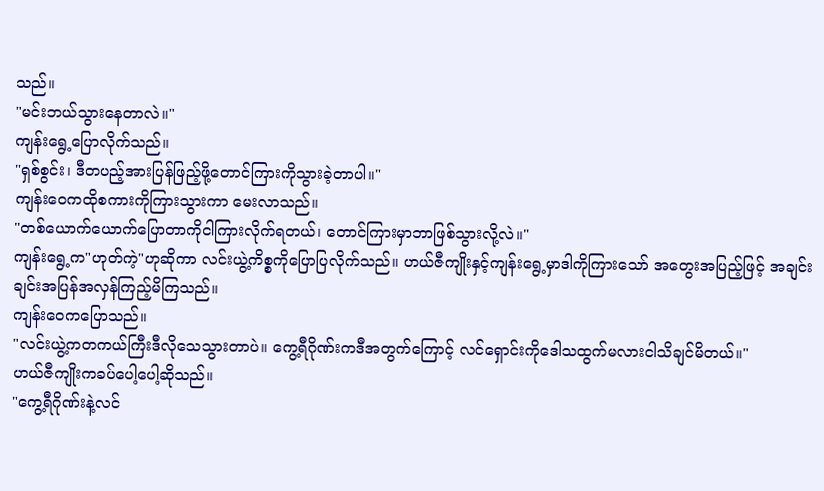သည်။
"မင်းဘယ်သွားနေတာလဲ။"
ကျန်းရွေ့ပြောလိုက်သည်။
"ရှစ်စွင်း၊ ဒီတပည့်အားပြန်ဖြည့်ဖို့တောင်ကြားကိုသွားခဲ့တာပါ။"
ကျန်းဝေကထိုစကားကိုကြားသွားကာ မေးလာသည်။
"တစ်ယောက်ယောက်ပြောတာကိုငါကြားလိုက်ရတယ်၊ တောင်ကြားမှာဘာဖြစ်သွားလို့လဲ။"
ကျန်းရွေ့က"ဟုတ်ကဲ့"ဟုဆိုကာ လင်းယွဲ့ကိစ္စကိုပြောပြလိုက်သည်။ ဟယ်ဇီကျိုးနှင့်ကျန်းရွေ့မှာဒါကိုကြားသော် အတွေးအပြည့်ဖြင့် အချင်းချင်းအပြန်အလှန်ကြည့်မိကြသည်။
ကျန်းဝေကပြောသည်။
"လင်းယွဲ့ကတကယ်ကြီးဒီလိုသေသွားတာပဲ။ ကွေ့ရီဂိုဏ်းကဒီအတွက်ကြောင့် လင်ရှောင်းကိုဒေါသထွက်မလားငါသိချင်မိတယ်။"
ဟယ်ဇီကျိုးကခပ်ပေါ့ပေါ့ဆိုသည်။
"ကွေ့ရီဂိုဏ်းနဲ့လင်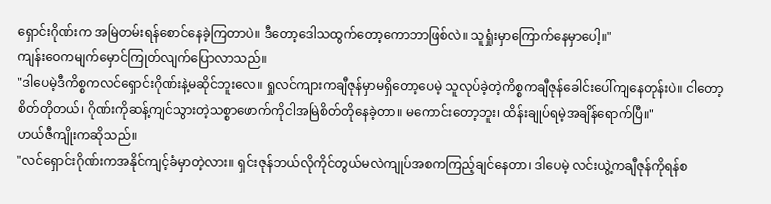ရှောင်းဂိုဏ်းက အမြဲတမ်းရန်စောင်နေခဲ့ကြတာပဲ။ ဒီတော့ဒေါသထွက်တော့ကောဘာဖြစ်လဲ။ သူရှုံးမှာကြောက်နေမှာပေါ့။"
ကျန်းဝေကမျက်မှောင်ကြုတ်လျက်ပြောလာသည်။
"ဒါပေမဲ့ဒီကိစ္စကလင်ရှောင်းဂိုဏ်းနဲ့မဆိုင်ဘူးလေ။ ရှုလင်ကျားကချီဇုန်မှာမရှိတော့ပေမဲ့ သူလုပ်ခဲ့တဲ့ကိစ္စကချီဇုန်ခေါင်းပေါ်ကျနေတုန်းပဲ။ ငါတော့စိတ်တိုတယ်၊ ဂိုဏ်းကိုဆန့်ကျင်သွားတဲ့သစ္စာဖောက်ကိုငါအမြဲစိတ်တိုနေခဲ့တာ။ မကောင်းတော့ဘူး၊ ထိန်းချုပ်ရမဲ့အချိန်ရောက်ပြီ။"
ဟယ်ဇီကျိုးကဆိုသည်။
"လင်ရှောင်းဂိုဏ်းကအနိုင်ကျင့်ခံမှာတဲ့လား။ ရှင်းဇုန်ဘယ်လိုကိုင်တွယ်မလဲကျုပ်အစကကြည့်ချင်နေတာ၊ ဒါပေမဲ့ လင်းယွဲ့ကချီဇုန်ကိုရန်စ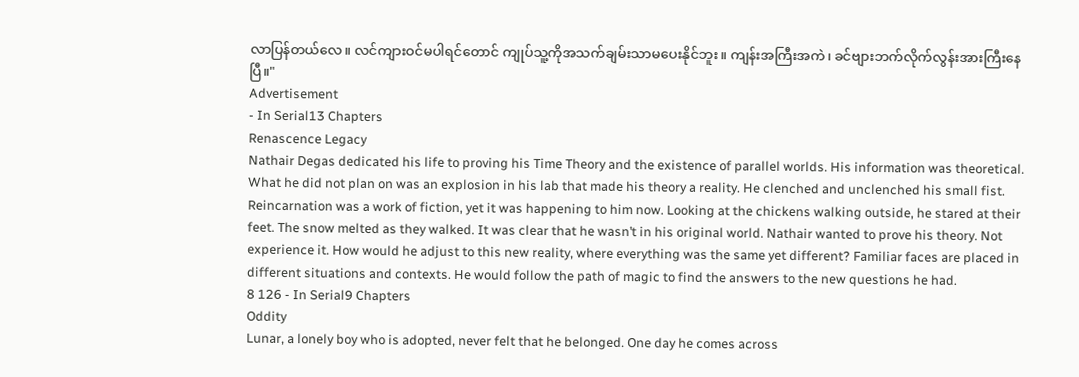လာပြန်တယ်လေ။ လင်ကျားဝင်မပါရင်တောင် ကျုပ်သူ့ကိုအသက်ချမ်းသာမပေးနိုင်ဘူး။ ကျန်းအကြီးအကဲ၊ ခင်ဗျားဘက်လိုက်လွန်းအားကြီးနေပြီ။"
Advertisement
- In Serial13 Chapters
Renascence Legacy
Nathair Degas dedicated his life to proving his Time Theory and the existence of parallel worlds. His information was theoretical. What he did not plan on was an explosion in his lab that made his theory a reality. He clenched and unclenched his small fist. Reincarnation was a work of fiction, yet it was happening to him now. Looking at the chickens walking outside, he stared at their feet. The snow melted as they walked. It was clear that he wasn’t in his original world. Nathair wanted to prove his theory. Not experience it. How would he adjust to this new reality, where everything was the same yet different? Familiar faces are placed in different situations and contexts. He would follow the path of magic to find the answers to the new questions he had.
8 126 - In Serial9 Chapters
Oddity
Lunar, a lonely boy who is adopted, never felt that he belonged. One day he comes across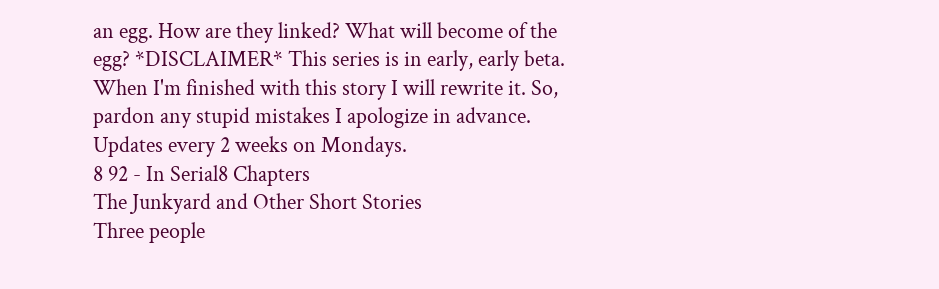an egg. How are they linked? What will become of the egg? *DISCLAIMER* This series is in early, early beta. When I'm finished with this story I will rewrite it. So, pardon any stupid mistakes I apologize in advance. Updates every 2 weeks on Mondays.
8 92 - In Serial8 Chapters
The Junkyard and Other Short Stories
Three people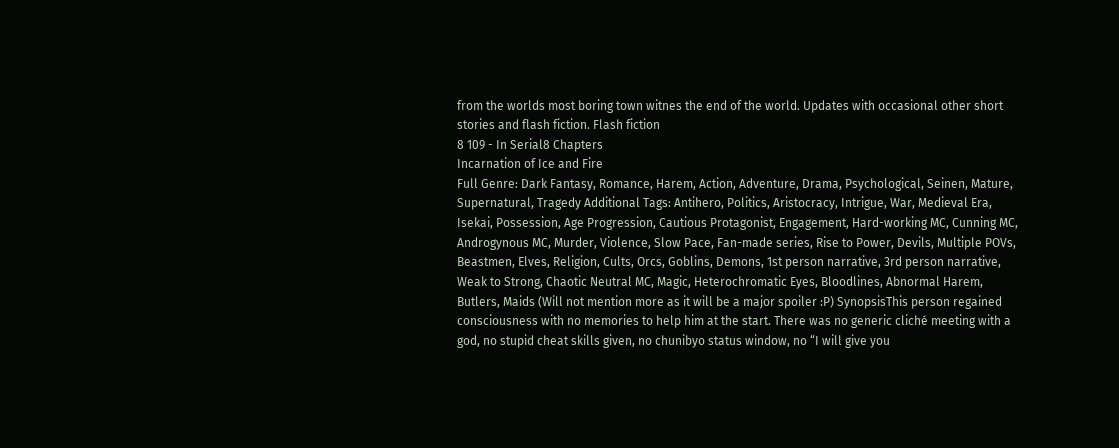from the worlds most boring town witnes the end of the world. Updates with occasional other short stories and flash fiction. Flash fiction
8 109 - In Serial8 Chapters
Incarnation of Ice and Fire
Full Genre: Dark Fantasy, Romance, Harem, Action, Adventure, Drama, Psychological, Seinen, Mature, Supernatural, Tragedy Additional Tags: Antihero, Politics, Aristocracy, Intrigue, War, Medieval Era, Isekai, Possession, Age Progression, Cautious Protagonist, Engagement, Hard-working MC, Cunning MC, Androgynous MC, Murder, Violence, Slow Pace, Fan-made series, Rise to Power, Devils, Multiple POVs, Beastmen, Elves, Religion, Cults, Orcs, Goblins, Demons, 1st person narrative, 3rd person narrative, Weak to Strong, Chaotic Neutral MC, Magic, Heterochromatic Eyes, Bloodlines, Abnormal Harem, Butlers, Maids (Will not mention more as it will be a major spoiler :P) SynopsisThis person regained consciousness with no memories to help him at the start. There was no generic cliché meeting with a god, no stupid cheat skills given, no chunibyo status window, no “I will give you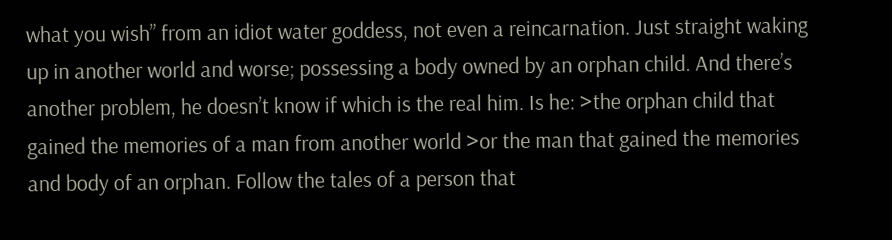what you wish” from an idiot water goddess, not even a reincarnation. Just straight waking up in another world and worse; possessing a body owned by an orphan child. And there’s another problem, he doesn’t know if which is the real him. Is he: >the orphan child that gained the memories of a man from another world >or the man that gained the memories and body of an orphan. Follow the tales of a person that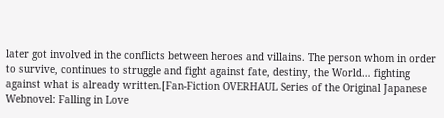later got involved in the conflicts between heroes and villains. The person whom in order to survive, continues to struggle and fight against fate, destiny, the World… fighting against what is already written.[Fan-Fiction OVERHAUL Series of the Original Japanese Webnovel: Falling in Love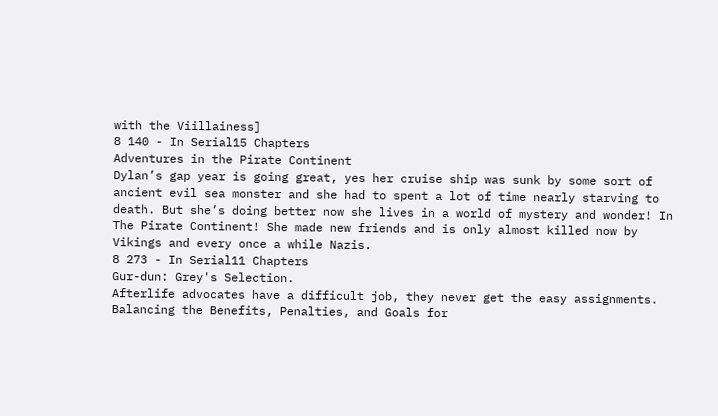with the Viillainess]
8 140 - In Serial15 Chapters
Adventures in the Pirate Continent
Dylan’s gap year is going great, yes her cruise ship was sunk by some sort of ancient evil sea monster and she had to spent a lot of time nearly starving to death. But she’s doing better now she lives in a world of mystery and wonder! In The Pirate Continent! She made new friends and is only almost killed now by Vikings and every once a while Nazis.
8 273 - In Serial11 Chapters
Gur-dun: Grey's Selection.
Afterlife advocates have a difficult job, they never get the easy assignments. Balancing the Benefits, Penalties, and Goals for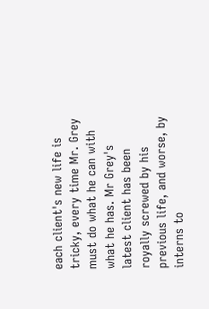each client's new life is tricky, every time Mr. Grey must do what he can with what he has. Mr Grey's latest client has been royally screwed by his previous life, and worse, by interns to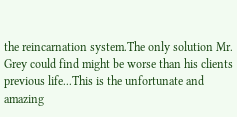the reincarnation system.The only solution Mr. Grey could find might be worse than his clients previous life...This is the unfortunate and amazing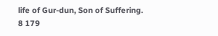life of Gur-dun, Son of Suffering.
8 179